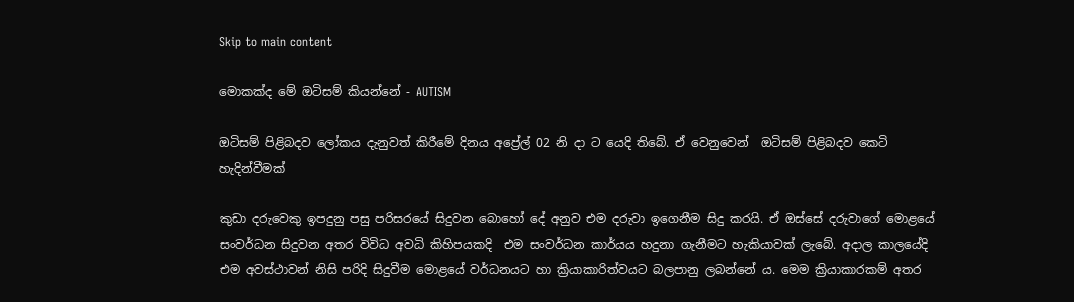Skip to main content

මොකක්ද මේ ඔටිසම් කියන්නේ - AUTISM

ඔටිසම් පිළිබදව ලෝකය දැනුවත් කිරීමේ දිනය අප්‍රේල් 02 නි දා ට යෙදි තිබේ. ඒ වෙනුවෙන්  ඔටිසම් පිළිබදව කෙටි හැදින්වීමක්

කුඩා දරුවෙකු ඉපදුනු පසු පරිසරයේ සිදුවන බොහෝ දේ අනුව එම දරුවා ඉගෙනීම සිදු කරයි. ඒ ඔස්සේ දරුවාගේ මොළයේ සංවර්ධන සිදුවන අතර විවිධ අවධි කිහිපයකදි  එම සංවර්ධන කාර්යය හදුනා ගැනීමට හැකියාවක් ලැබේ. අදාල කාලයේදි එම අවස්ථාවන් නිසි පරිදි සිදුවීම මොළයේ වර්ධනයට හා ක්‍රියාකාරිත්වයට බලපානු ලබන්නේ ය. මෙම ක්‍රියාකාරකම් අතර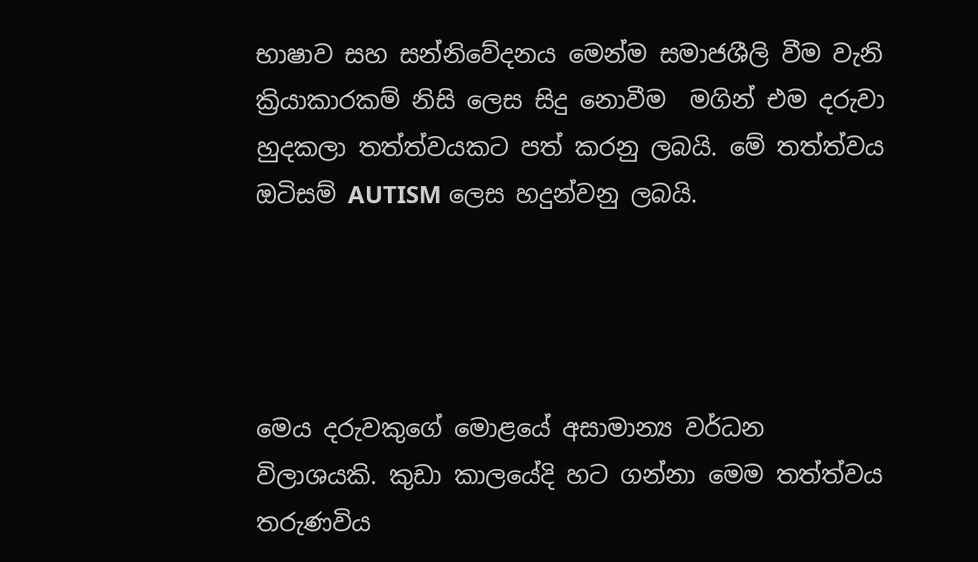භාෂාව සහ සන්නිවේදනය මෙන්ම සමාජශීලි වීම වැනි ක්‍රියාකාරකම් නිසි ලෙස සිදු නොවීම  මගින් එම දරුවා හුදකලා තත්ත්වයකට පත් කරනු ලබයි. මේ තත්ත්වය ඔටිසම් AUTISM ලෙස හදුන්වනු ලබයි.




මෙය දරුවකුගේ මොළයේ අසාමාන්‍ය වර්ධන විලාශයකි. කුඩා කාලයේදි හට ගන්නා මෙම තත්ත්වය තරුණවිය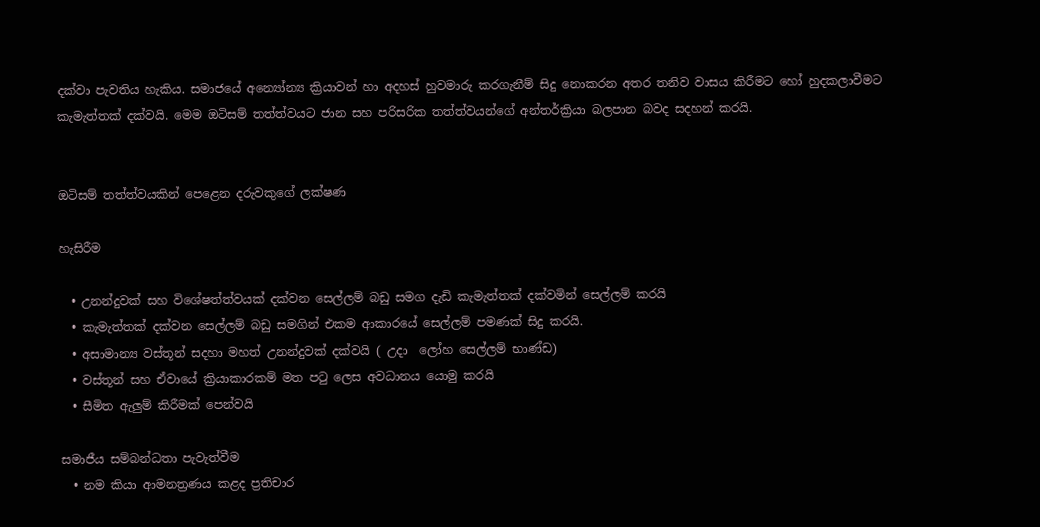දක්වා පැවතිය හැකිය. සමාජයේ අන්‍යෝන්‍ය ක්‍රියාවන් හා අදහස් හුවමාරු කරගැනීම් සිදු නොකරන අතර තනිව වාසය කිරීමට හෝ හුදකලාවීමට කැමැත්තක් දක්වයි. මෙම ඔටිසම් තත්ත්වයට ජාන සහ පරිසරික තත්ත්වයන්ගේ අන්තර්ක්‍රියා බලපාන බවද සදහන් කරයි.


ඔටිසම් තත්ත්වයකින් පෙළෙන දරුවකුගේ ලක්ෂණ

හැසිරීම

  • උනන්දුවක් සහ විශේෂත්ත්වයක් දක්වන සෙල්ලම් බඩු සමග දැඩි කැමැත්තක් දක්වමින් සෙල්ලම් කරයි
  • කැමැත්තක් දක්වන සෙල්ලම් බඩු සමගින් එකම ආකාරයේ සෙල්ලම් පමණක් සිදු කරයි.
  • අසාමාන්‍ය වස්තූන් සදහා මහත් උනන්දුවක් දක්වයි ( උදා  ලෝහ සෙල්ලම් භාණ්ඩ)
  • වස්තූන් සහ ඒවායේ ක්‍රියාකාරකම් මත පටු ලෙස අවධානය යොමු කරයි
  • සීමිත ඇලුම් කිරීමක් පෙන්වයි

සමාජීය සම්බන්ධතා පැවැත්වීම
  • නම කියා ආමනත්‍රණය කළද ප්‍රතිචාර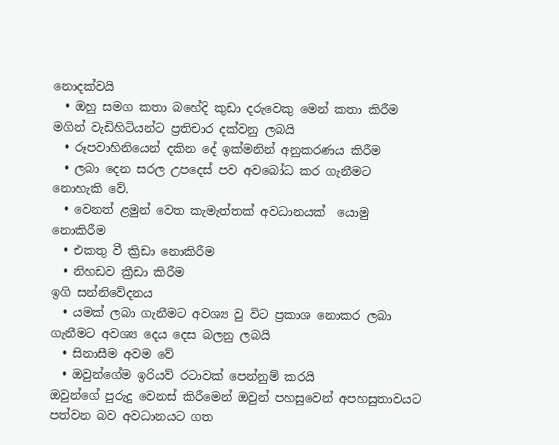නොදක්වයි
  • ඔහු සමග කතා බහේදි කුඩා දරුවෙකු මෙන් කතා කිරීම මගින් වැඩිහිටියන්ට ප්‍රතිචාර දක්වනු ලබයි
  • රූපවාහිනියෙන් දකින දේ ඉක්මනින් අනුකරණය කිරීම
  • ලබා දෙන සරල උපදෙස් පව අවබෝධ කර ගැනීමට නොහැකි වේ.
  • වෙනත් ළමුන් වෙත කැමැත්තක් අවධානයක්  යොමු නොකිරීම
  • එකතු වී ක්‍රිඩා නොකිරීම
  • නිහඩව ක්‍රීඩා කිරීම
ඉගි සන්නිවේදනය
  • යමක් ලබා ගැනීමට අවශ්‍ය වු විට ප්‍රකාශ නොකර ලබා ගැනීමට අවශ්‍ය දෙය දෙස බලනු ලබයි
  • සිනාසීම අවම වේ
  • ඔවුන්ගේම ඉරියව් රටාවක් පෙන්නුම් කරයි
ඔවුන්ගේ පුරුදු වෙනස් කිරීමෙන් ඔවුන් පහසුවෙන් අපහසුතාවයට පත්වන බව අවධානයට ගත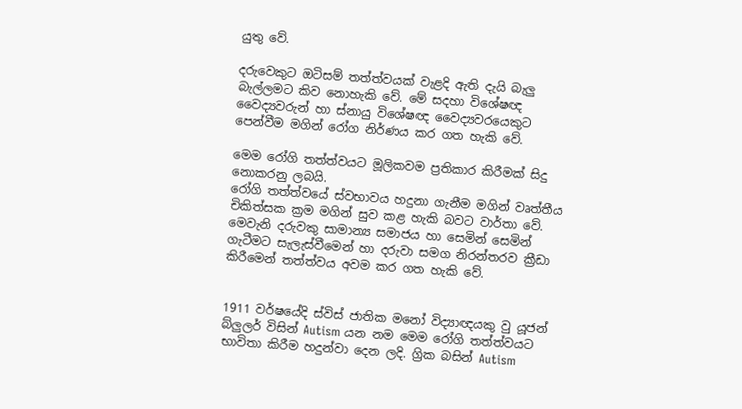යුතු වේ.

දරුවෙකුට ඔටිසම් තත්ත්වයක් වැළදි ඇති දැයි බැලු බැල්ලමට කිව නොහැකි වේ. මේ සදහා විශේෂඥ වෛද්‍යවරුන් හා ස්නායු විශේෂඥ වෛද්‍යවරයෙකුට පෙන්වීම මගින් රෝග නිර්ණය කර ගත හැකි වේ.

මෙම රෝගි තත්ත්වයට මූලිකවම ප්‍රතිකාර කිරීමක් සිදු නොකරනු ලබයි.
රෝගි තත්ත්වයේ ස්වභාවය හදුනා ගැනීම මගින් වෘත්තීය චිකිත්සක ක්‍රම මගින් සුව කළ හැකි බවට වාර්තා වේ. මෙවැනි දරුවකු සාමාන්‍ය සමාජය හා සෙමින් සෙමින් ගැටීමට සැලැස්වීමෙන් හා දරුවා සමග නිරන්තරව ක්‍රීඩා කිරීමෙන් තත්ත්වය අවම කර ගත හැකි වේ.


1911 වර්ෂයේදි ස්විස් ජාතික මනෝ විද්‍යාඥයකු වු යූජන් බ්ලුලර් විසින් Autism යන නම මෙම රෝගි තත්ත්වයට භාවිතා කිරීම හදුන්වා දෙන ලදි. ග්‍රික බසින් Autism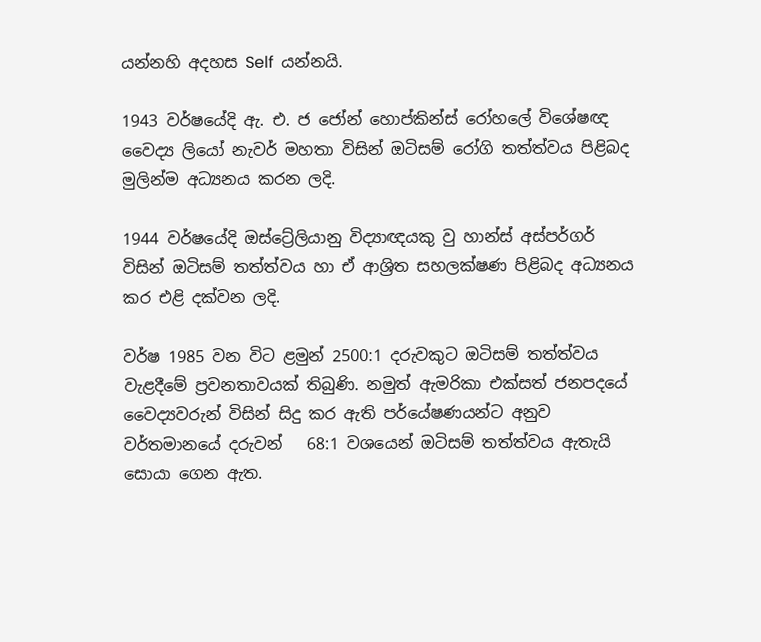යන්නහි අදහස Self  යන්නයි.

1943 වර්ෂයේදි ඇ. එ. ජ ජෝන් හොප්කින්ස් රෝහලේ විශේෂඥ වෛද්‍ය ලියෝ නැවර් මහතා විසින් ඔටිසම් රෝගි තත්ත්වය පිළිබද මුලින්ම අධ්‍යනය කරන ලදි.

1944 වර්ෂයේදි ඔස්ට්‍රේලියානු විද්‍යාඥයකු වු හාන්ස් අස්පර්ගර් විසින් ඔටිසම් තත්ත්වය හා ඒ ආශ්‍රිත සහලක්ෂණ පිළිබද අධ්‍යනය කර එළි දක්වන ලදි.

වර්ෂ 1985 වන විට ළමුන් 2500:1 දරුවකුට ඔටිසම් තත්ත්වය වැළදීමේ ප්‍රවනතාවයක් තිබුණි. නමුත් ඇමරිකා එක්සත් ජනපදයේ වෛද්‍යවරුන් විසින් සිදු කර ඇති පර්යේෂණයන්ට අනුව වර්තමානයේ දරුවන්   68:1 වශයෙන් ඔටිසම් තත්ත්වය ඇතැයි සොයා ගෙන ඇත.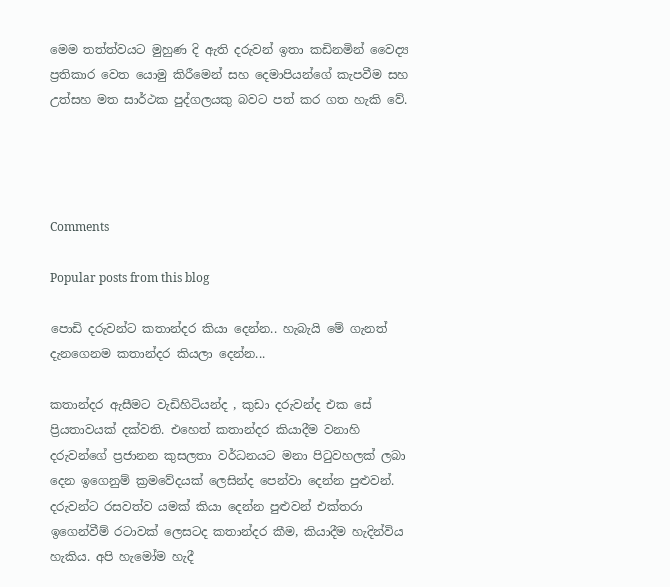මෙම තත්ත්වයට මුහුණ දි ඇති දරුවන් ඉතා කඩිනමින් වෛද්‍ය ප්‍රතිකාර වෙත යොමු කිරීමෙන් සහ දෙමාපියන්ගේ කැපවීම සහ උත්සහ මත සාර්ථක පුද්ගලයකු බවට පත් කර ගත හැකි වේ.




Comments

Popular posts from this blog

පොඩි දරුවන්ට කතාන්දර කියා දෙන්න.. හැබැයි මේ ගැනත් දැනගෙනම කතාන්දර කියලා දෙන්න...

කතාන්දර ඇසීමට වැඩිහිටියන්ද , කුඩා දරුවන්ද එක සේ ප්‍රියතාවයක් දක්වති. එහෙත් කතාන්දර කියාදීම වනාහි දරුවන්ගේ ප්‍රජානන කුසලතා වර්ධනයට මනා පිටුවහලක් ලබා දෙන ඉගෙනුම් ක්‍රමවේදයක් ලෙසින්ද පෙන්වා දෙන්න පුළුවන්. දරුවන්ට රසවත්ව යමක් කියා දෙන්න පුළුවන් එක්තරා ඉගෙන්වීම් රටාවක් ලෙසටද කතාන්දර කීම, කියාදීම හැදින්විය හැකිය. අපි හැමෝම හැදී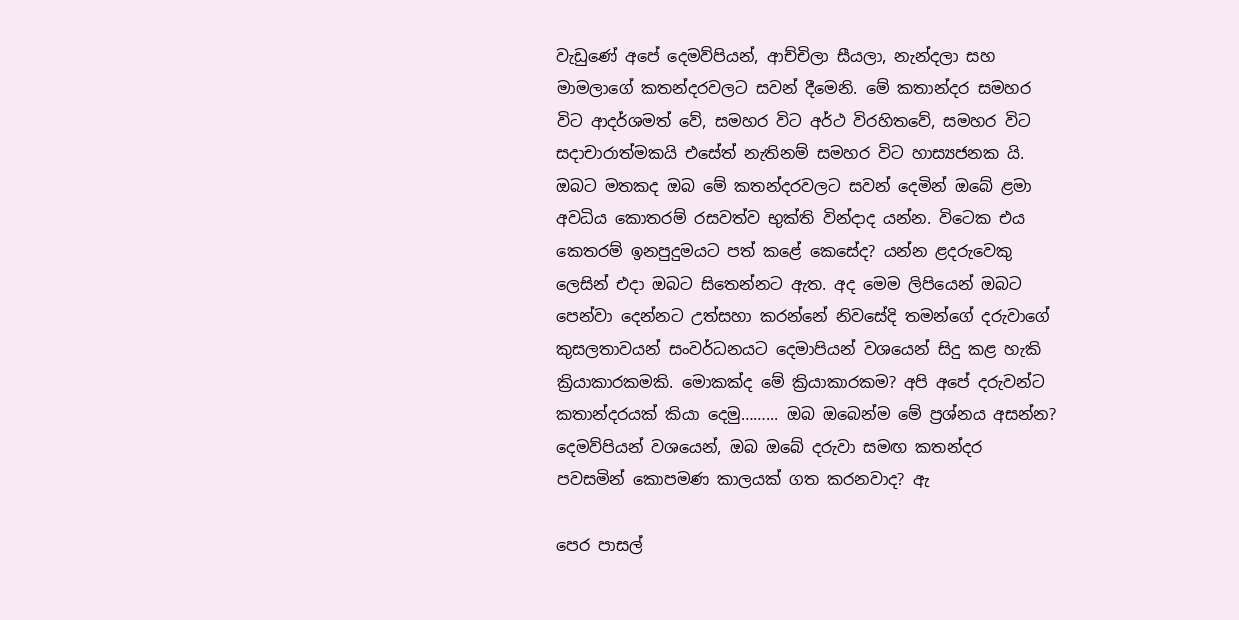වැඩුණේ අපේ දෙමව්පියන්, ආච්චිලා සීයලා, නැන්දලා සහ මාමලාගේ කතන්දරවලට සවන් දීමෙනි. මේ කතාන්දර සමහර විට ආදර්ශමත් වේ, සමහර විට අර්ථ විරහිතවේ, සමහර විට සදාචාරාත්මකයි එසේත් නැතිනම් සමහර විට හාස්‍යජනක යි. ඔබට මතකද ඔබ මේ කතන්දරවලට සවන් දෙමින් ඔබේ ළමා අවධිය කොතරම් රසවත්ව භුක්ති වින්දාද යන්න. විටෙක එය කෙතරම් ඉනපුදුමයට පත් කළේ කෙසේද? යන්න ළදරුවෙකු ලෙසින් එදා ඔබට සිතෙන්නට ඇත. අද මෙම ලිපියෙන් ඔබට පෙන්වා දෙන්නට උත්සහා කරන්නේ නිවසේදි තමන්ගේ දරුවාගේ කුසලතාවයන් සංවර්ධනයට දෙමාපියන් වශයෙන් සිදු කළ හැකි ක්‍රියාකාරකමකි. මොකක්ද මේ ක්‍රියාකාරකම? අපි අපේ දරුවන්ට කතාන්දරයක් කියා දෙමු……... ඔබ ඔබෙන්ම මේ ප්‍රශ්නය අසන්න? දෙමව්පියන් වශයෙන්, ඔබ ඔබේ දරුවා සමඟ කතන්දර පවසමින් කොපමණ කාලයක් ගත කරනවාද? ඇ

පෙර පාසල්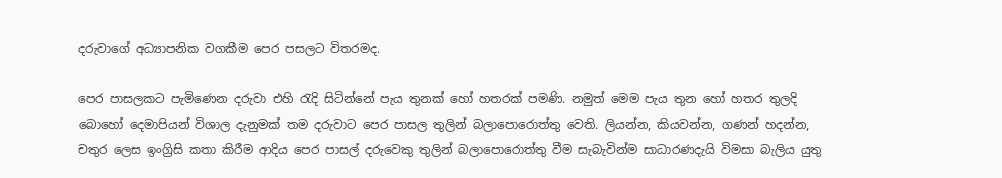දරුවාගේ අධ්‍යාපනික වගකීම පෙර පසලට විතරමද.

පෙර පාසලකට පැමිණෙන දරුවා එහි රැදි සිටින්නේ පැය තුනක් හෝ හතරක් පමණි. නමුත් මෙම පැය තුන හෝ හතර තුලදි බොහෝ දෙමාපියන් විශාල දැනුමක් තම දරුවාට පෙර පාසල තුලින් බලාපොරොත්තු වෙති. ලියන්න, කියවන්න, ගණන් හදන්න, චතුර ලෙස ඉංග්‍රිසි කතා කිරීම ආදිය පෙර පාසල් දරුවෙකු තුලින් බලාපොරොත්තු වීම සැබැවින්ම සාධාරණදැයි විමසා බැලිය යුතු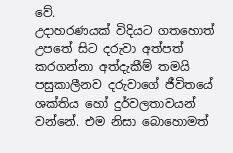වේ.                උදාහරණයක් විදියට ගතහොත් උපතේ සිට දරුවා අත්පත් කරගන්නා අත්දැකීම් තමයි පසුකාලීනව දරුවාගේ ජීවිතයේ ශක්තිය හෝ දුර්වලතාවයන් වන්නේ. එම නිසා බොහොමත්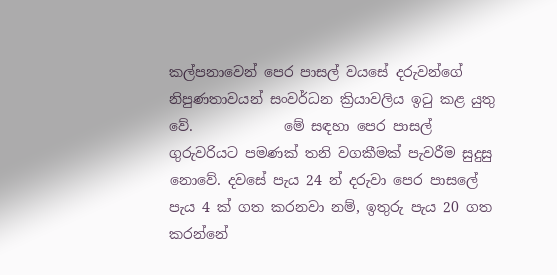කල්පනාවෙන් පෙර පාසල් වයසේ දරුවන්ගේ නිපුණතාවයන් සංවර්ධන ක්‍රියාවලිය ඉටු කළ යුතු වේ.             මේ සඳහා පෙර පාසල් ගුරුවරියට පමණක් තනි වගකීමක් පැවරීම සුදුසු නොවේ. දවසේ පැය 24 න් දරුවා පෙර පාසලේ පැය 4 ක් ගත කරනවා නම්, ඉතුරු පැය 20 ගත කරන්නේ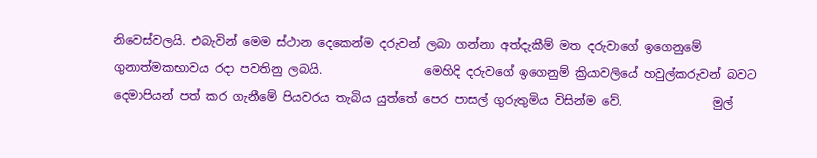නිවෙස්වලයි. එබැවින් මෙම ස්ථාන දෙකෙන්ම දරුවන් ලබා ගන්නා අත්දැකීම් මත දරුවාගේ ඉගෙනුමේ ගුනාත්මකභාවය රදා පවතිනු ලබයි.                 මෙහිදි දරුවගේ ඉගෙනුම් ක්‍රියාවලියේ හවුල්කරුවන් බවට දෙමාපියන් පත් කර ගැනීමේ පියවරය තැබිය යුත්තේ පෙර පාසල් ගුරුතුමිය විසින්ම වේ.               මුල්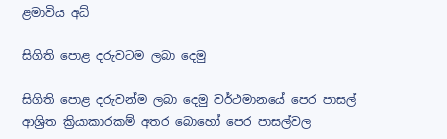ළමාවිය අධ්‍

සිගිති පොළ දරුවටම ලබා දෙමු

සිගිති පොළ දරුවන්ම ලබා දෙමු වර්ථමානයේ පෙර පාසල් ආශ්‍රිත ක්‍රියාකාරකම් අතර බොහෝ පෙර පාසල්වල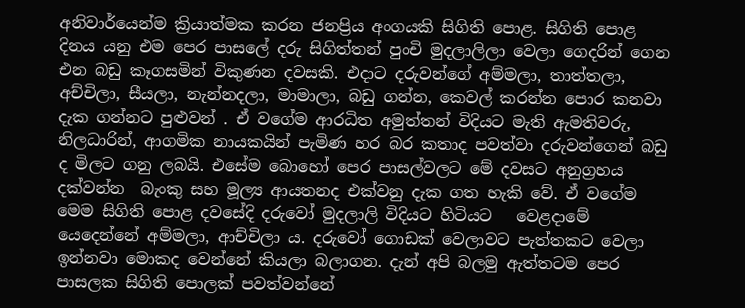අනිවාර්යෙන්ම ක්‍රියාත්මක කරන ජනප්‍රිය අංගයකි සිගිති පොළ. සිගිති පොළ දිනය යනු එම පෙර පාසලේ දරු සිගිත්තන් පුංචි මුදලාලිලා වෙලා ගෙදරින් ගෙන එන බඩු කෑගසමින් විකුණන දවසකි. එදාට දරුවන්ගේ අම්මලා, තාත්තලා, අච්චිලා, සීයලා, නැන්නදලා, මාමාලා, බඩු ගන්න, කෙවල් කරන්න පොර කනවා දැක ගන්නට පුළුවන් . ඒ වගේම ආරධිත අමුත්තන් විදියට මැති ඇමතිවරු, නිලධාරින්, ආගමික නායකයින් පැමිණ හර බර කතාද පවත්වා දරුවන්ගෙන් බඩු ද මිලට ගනු ලබයි. එසේම බොහෝ පෙර පාසල්වලට මේ දවසට අනුග්‍රහය දක්වන්න  බැංකු සහ මූල්‍ය ආයතනද එක්වනු දැක ගත හැකි වේ. ඒ වගේම මෙම සිගිති පොළ දවසේදි දරුවෝ මුදලාලි විදියට හිටියට   වෙළදාමේ යෙදෙන්නේ අම්මලා, ආච්චිලා ය. දරුවෝ ගොඩක් වෙලාවට පැත්තකට වෙලා ඉන්නවා මොකද වෙන්නේ කියලා බලාගන. දැන් අපි බලමු ඇත්තටම පෙර පාසලක සිගිති පොලක් පවත්වන්නේ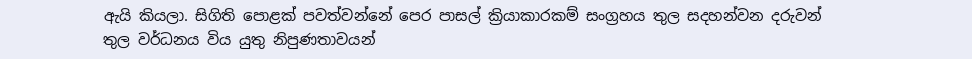ඇයි කියලා. සිගිති පොළක් පවත්වන්නේ පෙර පාසල් ක්‍රියාකාරකම් සංග්‍රහය තුල සදහන්වන දරුවන් තුල වර්ධනය විය යුතු නිපුණතාවයන්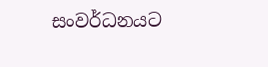සංවර්ධනයට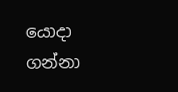යොදා ගන්නා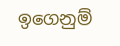ඉගෙනුම්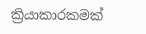ක්‍රියාකාරකමක්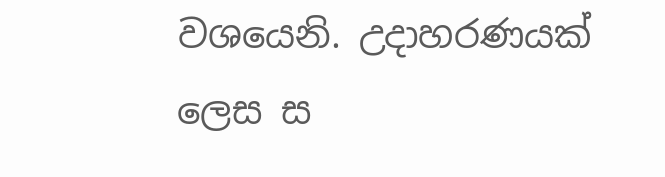වශයෙනි. උදාහරණයක් ලෙස ස